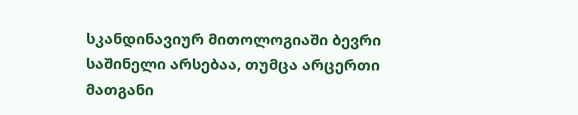სკანდინავიურ მითოლოგიაში ბევრი საშინელი არსებაა, თუმცა არცერთი მათგანი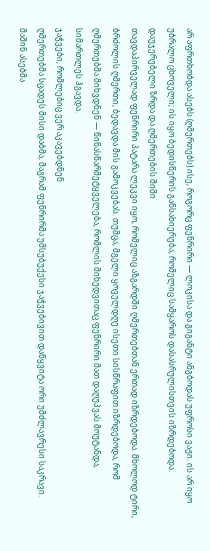არ აფრთხობდა ასებს (ღმერთებს) ისე, როგორც ფენრირი — ლოკისა და გიგანტი ანგბოდას უფროსი ვაჟი. ის არ იყო უბრალო ცხოველი; ის იყო ბედისწერის განსახიერება, რომელიც სამყაროს დასასრულისთვის იზრდებოდა.
დაუჯერებელი ზრდა და ღმერთების შიში
თავდაპირველად ფენრირი პატარა ლეკვი იყო, რომელიც აზგარდში ღმერთებთან ერთად იზრდებოდა. მხოლოდ ტირი, ბრძოლის ღმერთი, ბედავდა მის გამოკვებას. თუმცა, მგელი ყოველდღე ისეთი სისწრაფით იზრდებოდა, რომ ღმერთებმა მიხვდნენ — წინასწარმეტყველება, რომლის მიხედვითაც ფენრირი მათ დაღუპვას მოუტანდა, სიმართლეს ჰგავდა.
ჯაჭვები, რომლებიც ვერ აკავებდნენ
ღმერთებმა სცადეს მისი დაბმა, მაგრამ ფენრირმა უმსუბუქესი ჯაჭვებივით დაწყვიტა ორი უმძლავრესი საკრავი. მაშინ ასებმა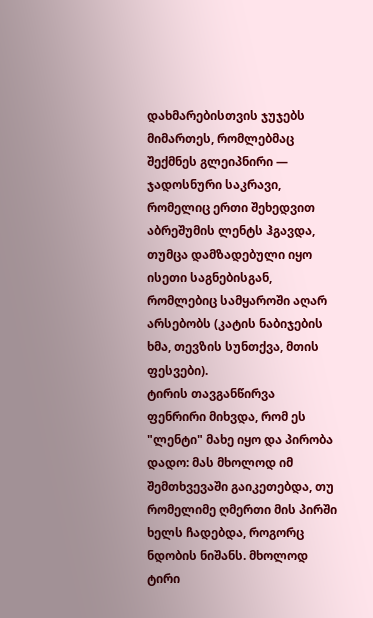დახმარებისთვის ჯუჯებს მიმართეს, რომლებმაც შექმნეს გლეიპნირი — ჯადოსნური საკრავი, რომელიც ერთი შეხედვით აბრეშუმის ლენტს ჰგავდა, თუმცა დამზადებული იყო ისეთი საგნებისგან, რომლებიც სამყაროში აღარ არსებობს (კატის ნაბიჯების ხმა, თევზის სუნთქვა, მთის ფესვები).
ტირის თავგანწირვა
ფენრირი მიხვდა, რომ ეს "ლენტი" მახე იყო და პირობა დადო: მას მხოლოდ იმ შემთხვევაში გაიკეთებდა, თუ რომელიმე ღმერთი მის პირში ხელს ჩადებდა, როგორც ნდობის ნიშანს. მხოლოდ ტირი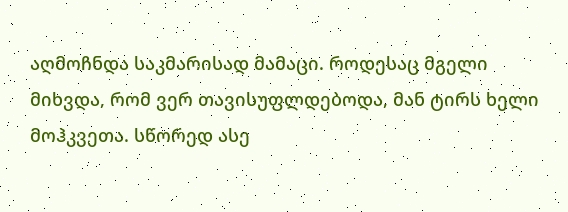აღმოჩნდა საკმარისად მამაცი. როდესაც მგელი მიხვდა, რომ ვერ თავისუფლდებოდა, მან ტირს ხელი მოჰკვეთა. სწორედ ასე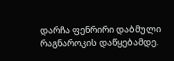დარჩა ფენრირი დაბმული რაგნაროკის დაწყებამდე.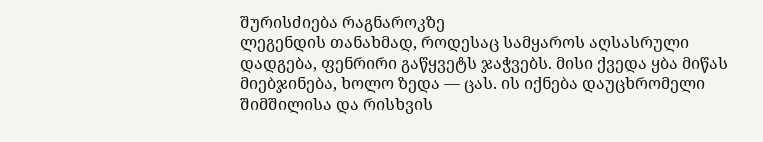შურისძიება რაგნაროკზე
ლეგენდის თანახმად, როდესაც სამყაროს აღსასრული დადგება, ფენრირი გაწყვეტს ჯაჭვებს. მისი ქვედა ყბა მიწას მიებჯინება, ხოლო ზედა — ცას. ის იქნება დაუცხრომელი შიმშილისა და რისხვის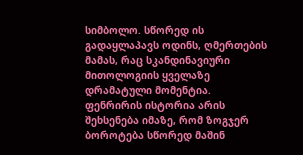სიმბოლო. სწორედ ის გადაყლაპავს ოდინს, ღმერთების მამას, რაც სკანდინავიური მითოლოგიის ყველაზე დრამატული მომენტია.
ფენრირის ისტორია არის შეხსენება იმაზე, რომ ზოგჯერ ბოროტება სწორედ მაშინ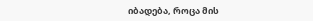იბადება, როცა მის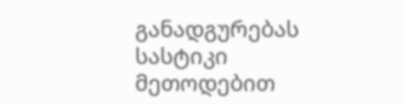განადგურებას სასტიკი მეთოდებით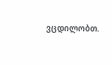ვცდილობთ.